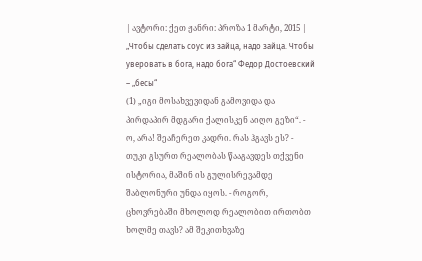| ავტორი: ქეთ ჟანრი: პროზა 1 მარტი, 2015 |
„Чтобы сделать соус из зайца, надо зайца. Чтобы уверовать в бога, надо бога“ Федор Достоевский – „бесы“
(1) „იგი მოსახვევიდან გამოვიდა და პირდაპირ მდგარი ქალისკენ აიღო გეზი“. - ო, არა! შეაჩერეთ კადრი. რას ჰგავს ეს? - თუკი გსურთ რეალობას წააგავდეს თქვენი ისტორია, მაშინ ის გულისრევამდე შაბლონური უნდა იყოს. - როგორ, ცხოვრებაში მხოლოდ რეალობით ირთობთ ხოლმე თავს? ამ შეკითხვაზე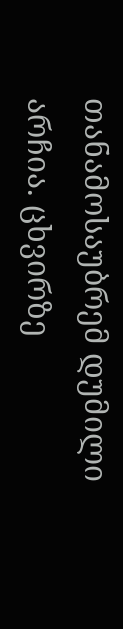თანამოსაუბრემ დუმილი არჩია. ცხვირზე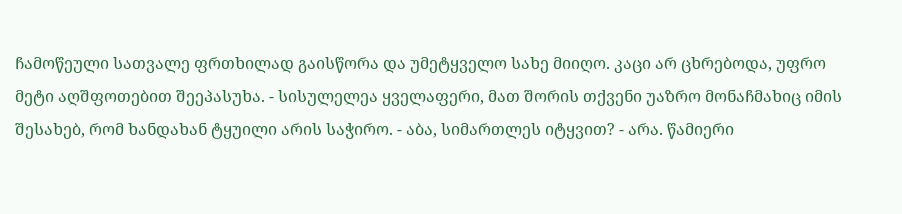ჩამოწეული სათვალე ფრთხილად გაისწორა და უმეტყველო სახე მიიღო. კაცი არ ცხრებოდა, უფრო მეტი აღშფოთებით შეეპასუხა. - სისულელეა ყველაფერი, მათ შორის თქვენი უაზრო მონაჩმახიც იმის შესახებ, რომ ხანდახან ტყუილი არის საჭირო. - აბა, სიმართლეს იტყვით? - არა. წამიერი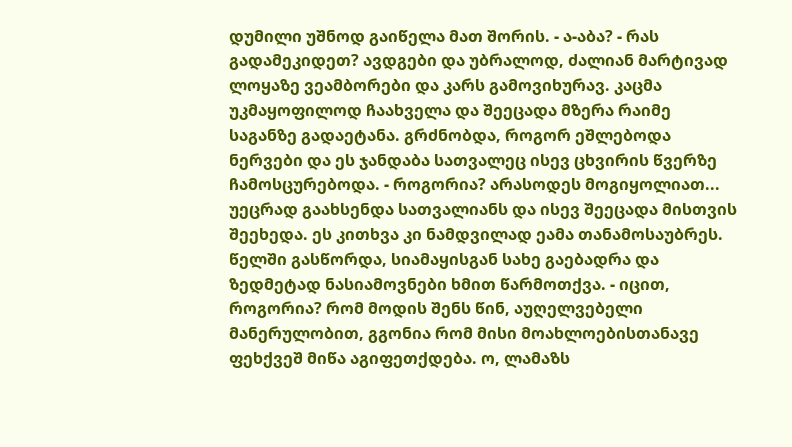დუმილი უშნოდ გაიწელა მათ შორის. - ა-აბა? - რას გადამეკიდეთ? ავდგები და უბრალოდ, ძალიან მარტივად ლოყაზე ვეამბორები და კარს გამოვიხურავ. კაცმა უკმაყოფილოდ ჩაახველა და შეეცადა მზერა რაიმე საგანზე გადაეტანა. გრძნობდა, როგორ ეშლებოდა ნერვები და ეს ჯანდაბა სათვალეც ისევ ცხვირის წვერზე ჩამოსცურებოდა. - როგორია? არასოდეს მოგიყოლიათ... უეცრად გაახსენდა სათვალიანს და ისევ შეეცადა მისთვის შეეხედა. ეს კითხვა კი ნამდვილად ეამა თანამოსაუბრეს. წელში გასწორდა, სიამაყისგან სახე გაებადრა და ზედმეტად ნასიამოვნები ხმით წარმოთქვა. - იცით, როგორია? რომ მოდის შენს წინ, აუღელვებელი მანერულობით, გგონია რომ მისი მოახლოებისთანავე ფეხქვეშ მიწა აგიფეთქდება. ო, ლამაზს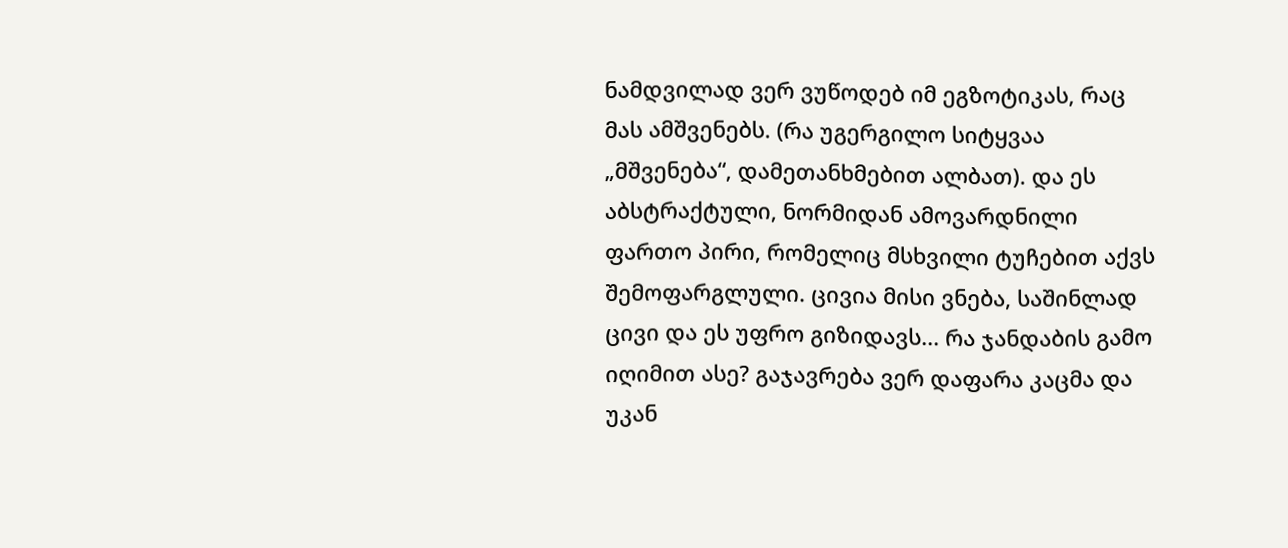ნამდვილად ვერ ვუწოდებ იმ ეგზოტიკას, რაც მას ამშვენებს. (რა უგერგილო სიტყვაა „მშვენება“, დამეთანხმებით ალბათ). და ეს აბსტრაქტული, ნორმიდან ამოვარდნილი ფართო პირი, რომელიც მსხვილი ტუჩებით აქვს შემოფარგლული. ცივია მისი ვნება, საშინლად ცივი და ეს უფრო გიზიდავს... რა ჯანდაბის გამო იღიმით ასე? გაჯავრება ვერ დაფარა კაცმა და უკან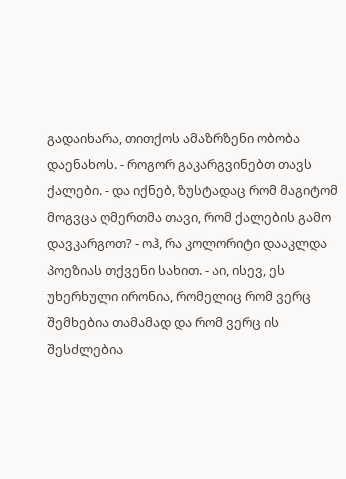გადაიხარა, თითქოს ამაზრზენი ობობა დაენახოს. - როგორ გაკარგვინებთ თავს ქალები. - და იქნებ, ზუსტადაც რომ მაგიტომ მოგვცა ღმერთმა თავი, რომ ქალების გამო დავკარგოთ? - ოჰ, რა კოლორიტი დააკლდა პოეზიას თქვენი სახით. - აი, ისევ, ეს უხერხული ირონია, რომელიც რომ ვერც შემხებია თამამად და რომ ვერც ის შესძლებია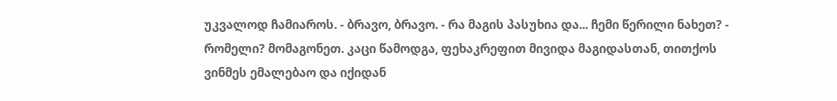უკვალოდ ჩამიაროს. - ბრავო, ბრავო. - რა მაგის პასუხია და... ჩემი წერილი ნახეთ? - რომელი? მომაგონეთ. კაცი წამოდგა, ფეხაკრეფით მივიდა მაგიდასთან, თითქოს ვინმეს ემალებაო და იქიდან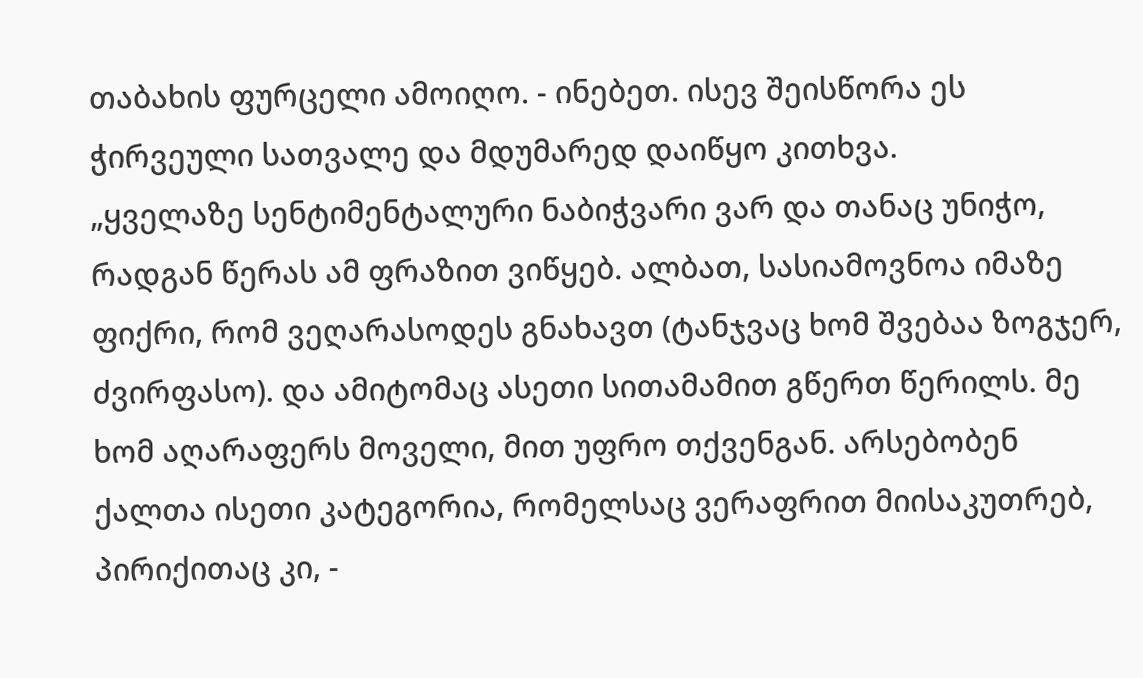თაბახის ფურცელი ამოიღო. - ინებეთ. ისევ შეისწორა ეს ჭირვეული სათვალე და მდუმარედ დაიწყო კითხვა.
„ყველაზე სენტიმენტალური ნაბიჭვარი ვარ და თანაც უნიჭო, რადგან წერას ამ ფრაზით ვიწყებ. ალბათ, სასიამოვნოა იმაზე ფიქრი, რომ ვეღარასოდეს გნახავთ (ტანჯვაც ხომ შვებაა ზოგჯერ, ძვირფასო). და ამიტომაც ასეთი სითამამით გწერთ წერილს. მე ხომ აღარაფერს მოველი, მით უფრო თქვენგან. არსებობენ ქალთა ისეთი კატეგორია, რომელსაც ვერაფრით მიისაკუთრებ, პირიქითაც კი, -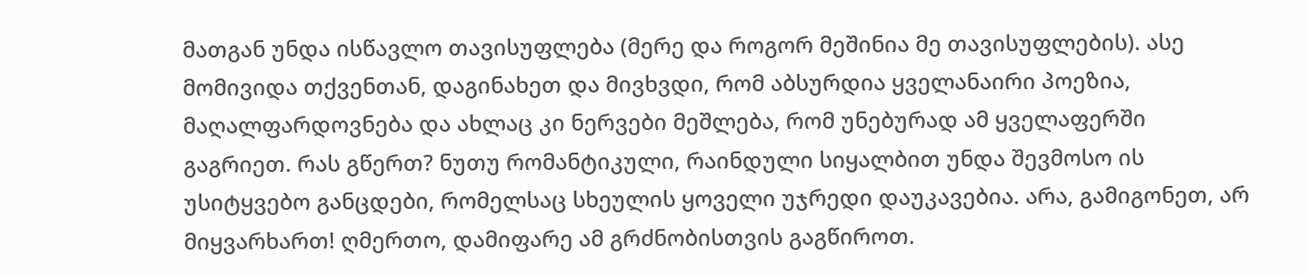მათგან უნდა ისწავლო თავისუფლება (მერე და როგორ მეშინია მე თავისუფლების). ასე მომივიდა თქვენთან, დაგინახეთ და მივხვდი, რომ აბსურდია ყველანაირი პოეზია, მაღალფარდოვნება და ახლაც კი ნერვები მეშლება, რომ უნებურად ამ ყველაფერში გაგრიეთ. რას გწერთ? ნუთუ რომანტიკული, რაინდული სიყალბით უნდა შევმოსო ის უსიტყვებო განცდები, რომელსაც სხეულის ყოველი უჯრედი დაუკავებია. არა, გამიგონეთ, არ მიყვარხართ! ღმერთო, დამიფარე ამ გრძნობისთვის გაგწიროთ.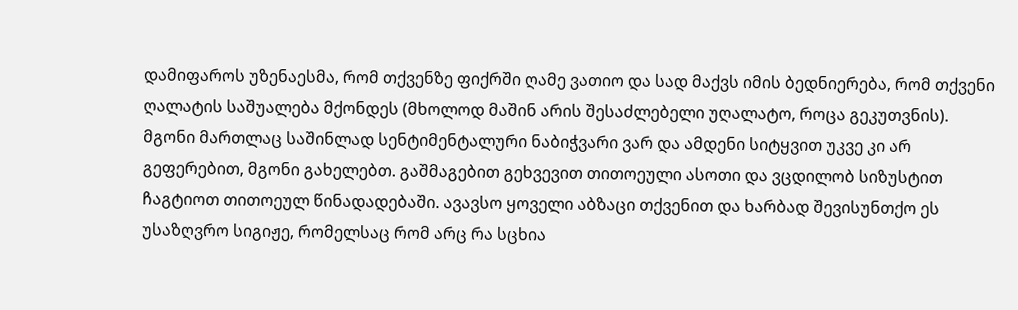დამიფაროს უზენაესმა, რომ თქვენზე ფიქრში ღამე ვათიო და სად მაქვს იმის ბედნიერება, რომ თქვენი ღალატის საშუალება მქონდეს (მხოლოდ მაშინ არის შესაძლებელი უღალატო, როცა გეკუთვნის). მგონი მართლაც საშინლად სენტიმენტალური ნაბიჭვარი ვარ და ამდენი სიტყვით უკვე კი არ გეფერებით, მგონი გახელებთ. გაშმაგებით გეხვევით თითოეული ასოთი და ვცდილობ სიზუსტით ჩაგტიოთ თითოეულ წინადადებაში. ავავსო ყოველი აბზაცი თქვენით და ხარბად შევისუნთქო ეს უსაზღვრო სიგიჟე, რომელსაც რომ არც რა სცხია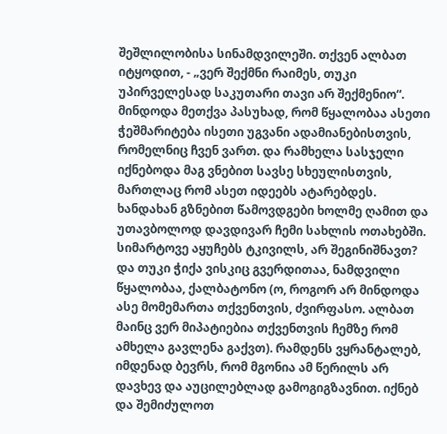შეშლილობისა სინამდვილეში. თქვენ ალბათ იტყოდით, - „ვერ შექმნი რაიმეს, თუკი უპირველესად საკუთარი თავი არ შექმენიო“. მინდოდა მეთქვა პასუხად, რომ წყალობაა ასეთი ჭეშმარიტება ისეთი უგვანი ადამიანებისთვის, რომელნიც ჩვენ ვართ. და რამხელა სასჯელი იქნებოდა მაგ ვნებით სავსე სხეულისთვის, მართლაც რომ ასეთ იდეებს ატარებდეს. ხანდახან გზნებით წამოვდგები ხოლმე ღამით და უთავბოლოდ დავდივარ ჩემი სახლის ოთახებში. სიმარტოვე აყუჩებს ტკივილს, არ შეგინიშნავთ? და თუკი ჭიქა ვისკიც გვერდითაა, ნამდვილი წყალობაა, ქალბატონო (ო, როგორ არ მინდოდა ასე მომემართა თქვენთვის, ძვირფასო. ალბათ მაინც ვერ მიპატიებია თქვენთვის ჩემზე რომ ამხელა გავლენა გაქვთ). რამდენს ვყრანტალებ, იმდენად ბევრს, რომ მგონია ამ წერილს არ დავხევ და აუცილებლად გამოგიგზავნით. იქნებ და შემიძულოთ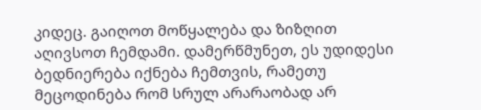კიდეც. გაიღოთ მოწყალება და ზიზღით აღივსოთ ჩემდამი. დამერწმუნეთ, ეს უდიდესი ბედნიერება იქნება ჩემთვის, რამეთუ მეცოდინება რომ სრულ არარაობად არ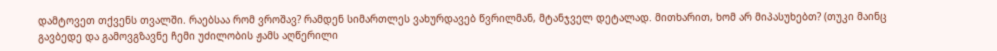დამტოვეთ თქვენს თვალში. რაებსაა რომ ვროშავ? რამდენ სიმართლეს ვახურდავებ წვრილმან, მტანჯველ დეტალად. მითხარით, ხომ არ მიპასუხებთ? (თუკი მაინც გავბედე და გამოვგზავნე ჩემი უძილობის ჟამს აღწერილი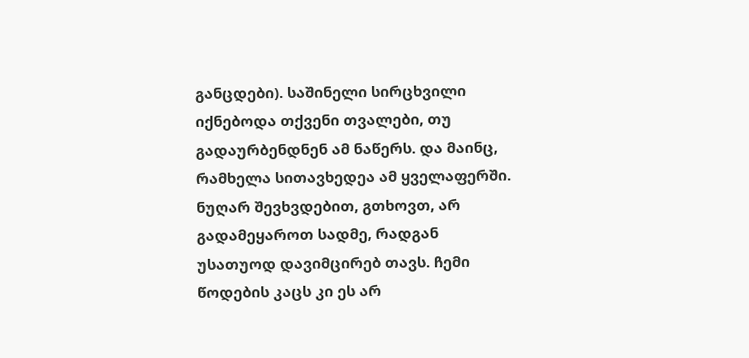განცდები). საშინელი სირცხვილი იქნებოდა თქვენი თვალები, თუ გადაურბენდნენ ამ ნაწერს. და მაინც, რამხელა სითავხედეა ამ ყველაფერში. ნუღარ შევხვდებით, გთხოვთ, არ გადამეყაროთ სადმე, რადგან უსათუოდ დავიმცირებ თავს. ჩემი წოდების კაცს კი ეს არ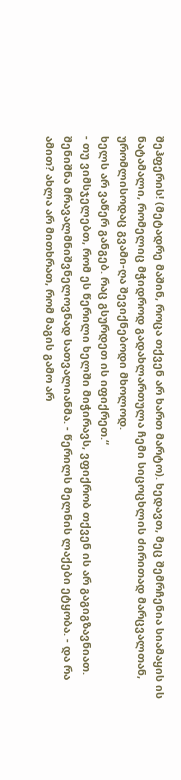შეჰფერის! (მეტადრე მაშინ, როცა თქვენ არ ხართ მარტო). ხედავთ, მეც შემრჩენია სიამაყის ის ნატამალი, რომელიც მჭიდროდ გადახლართულა ჩემი სიცოცხლის ძირითად მარცვალთან, ურომლისოდაც გვამი-ღა შევიქნებოდი მხოლოდ.
ხელს არ ვაწერ განგებ. რაც გსურდეთ ის იფიქრეთ.“
- თუ ვიმსჯელებთ, რომ ეს წერილი ხელში მიჭირავს, ვფიქრობ თქვენ ის არ გაგიგზავნიათ. შენიშნა მრავალმნიშვნელოვნად სათვალიანმა. - წერილს მელნის ლაქები ეტყობა. - და რა ამით? ახლა არ მითხრათ, რომ მაგის გამო არ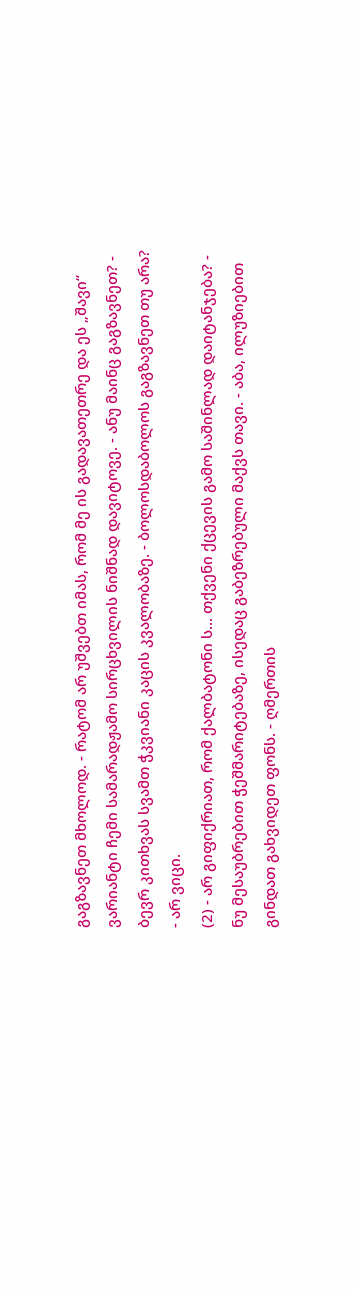გაგზავნეთ მხოლოდ. - რატომ არ უშვებთ იმას, რომ მე ის გადავათეთრე და ეს „შავი“ ვარიანტი ჩემი სამარადჟამო სირცხვილის ნიშნად დავიტოვე. - ანუ მაინც გაგზავნეთ? - ბევრ კითხვას სვამთ ჭკვიანი კაცის კვალობაზე. - ბოლოსდაბოლოს გაგზავნეთ თუ არა? - არ ვიცი.
(2) - არ გიფიქრიათ, რომ ქალბატონი ს... თქვენი ქცევის გამო საშინლად დაიტანჯება? - ნუ მესაუბრებით ჭეშმარიტებაზე, ისედაც გაბეზრებული მაქვს თავი. - აბა, ილუზიებით გინდათ გახვიდეთ ფონს. - ღმერთის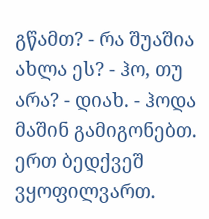გწამთ? - რა შუაშია ახლა ეს? - ჰო, თუ არა? - დიახ. - ჰოდა მაშინ გამიგონებთ. ერთ ბედქვეშ ვყოფილვართ.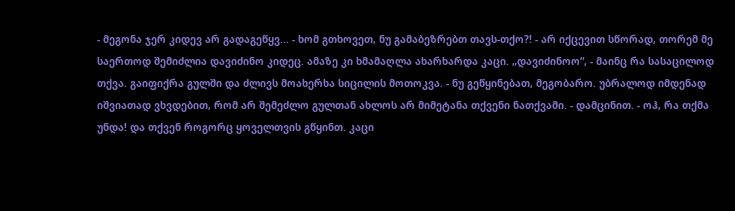- მეგონა ჯერ კიდევ არ გადაგეწყვ... - ხომ გთხოვეთ, ნუ გამაბეზრებთ თავს-თქო?! - არ იქცევით სწორად, თორემ მე საერთოდ შემიძლია დავიძინო კიდეც. ამაზე კი ხმამაღლა ახარხარდა კაცი. „დავიძინოო“, - მაინც რა სასაცილოდ თქვა. გაიფიქრა გულში და ძლივს მოახერხა სიცილის მოთოკვა. - ნუ გეწყინებათ, მეგობარო. უბრალოდ იმდენად იშვიათად ვხვდებით, რომ არ შემეძლო გულთან ახლოს არ მიმეტანა თქვენი ნათქვამი. - დამცინით. - ოჰ, რა თქმა უნდა! და თქვენ როგორც ყოველთვის გწყინთ. კაცი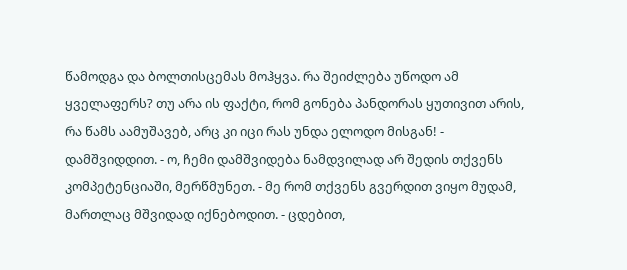წამოდგა და ბოლთისცემას მოჰყვა. რა შეიძლება უწოდო ამ ყველაფერს? თუ არა ის ფაქტი, რომ გონება პანდორას ყუთივით არის, რა წამს აამუშავებ, არც კი იცი რას უნდა ელოდო მისგან! - დამშვიდდით. - ო, ჩემი დამშვიდება ნამდვილად არ შედის თქვენს კომპეტენციაში, მერწმუნეთ. - მე რომ თქვენს გვერდით ვიყო მუდამ, მართლაც მშვიდად იქნებოდით. - ცდებით,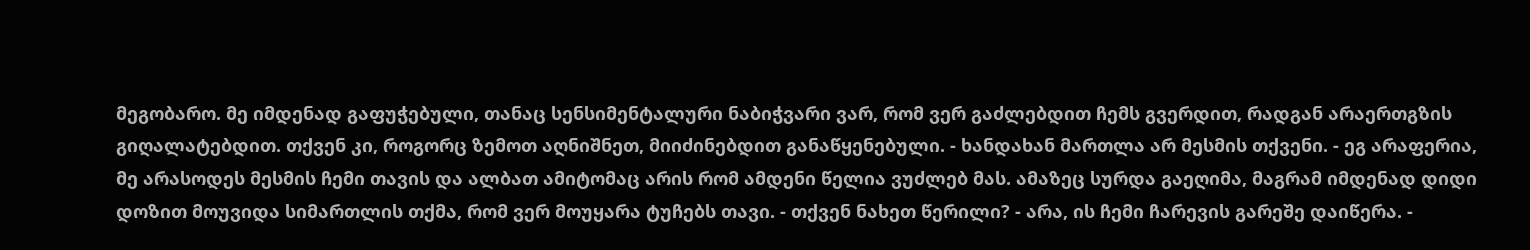მეგობარო. მე იმდენად გაფუჭებული, თანაც სენსიმენტალური ნაბიჭვარი ვარ, რომ ვერ გაძლებდით ჩემს გვერდით, რადგან არაერთგზის გიღალატებდით. თქვენ კი, როგორც ზემოთ აღნიშნეთ, მიიძინებდით განაწყენებული. - ხანდახან მართლა არ მესმის თქვენი. - ეგ არაფერია, მე არასოდეს მესმის ჩემი თავის და ალბათ ამიტომაც არის რომ ამდენი წელია ვუძლებ მას. ამაზეც სურდა გაეღიმა, მაგრამ იმდენად დიდი დოზით მოუვიდა სიმართლის თქმა, რომ ვერ მოუყარა ტუჩებს თავი. - თქვენ ნახეთ წერილი? - არა, ის ჩემი ჩარევის გარეშე დაიწერა. -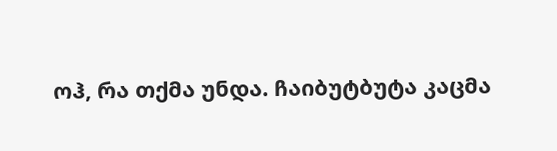ოჰ, რა თქმა უნდა. ჩაიბუტბუტა კაცმა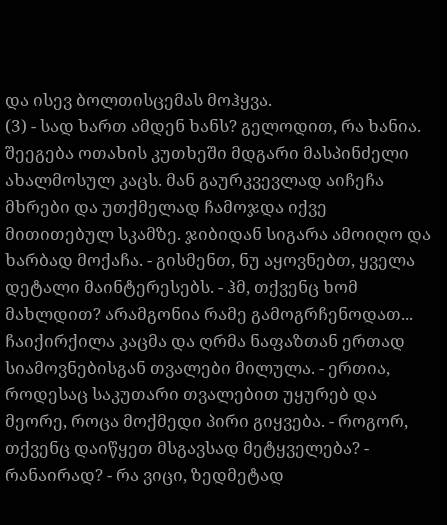და ისევ ბოლთისცემას მოჰყვა.
(3) - სად ხართ ამდენ ხანს? გელოდით, რა ხანია. შეეგება ოთახის კუთხეში მდგარი მასპინძელი ახალმოსულ კაცს. მან გაურკვევლად აიჩეჩა მხრები და უთქმელად ჩამოჯდა იქვე მითითებულ სკამზე. ჯიბიდან სიგარა ამოიღო და ხარბად მოქაჩა. - გისმენთ, ნუ აყოვნებთ, ყველა დეტალი მაინტერესებს. - ჰმ, თქვენც ხომ მახლდით? არამგონია რამე გამოგრჩენოდათ... ჩაიქირქილა კაცმა და ღრმა ნაფაზთან ერთად სიამოვნებისგან თვალები მილულა. - ერთია, როდესაც საკუთარი თვალებით უყურებ და მეორე, როცა მოქმედი პირი გიყვება. - როგორ, თქვენც დაიწყეთ მსგავსად მეტყველება? - რანაირად? - რა ვიცი, ზედმეტად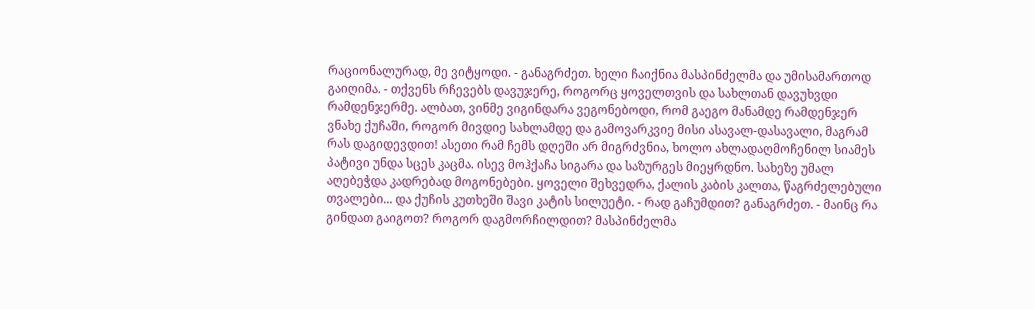რაციონალურად, მე ვიტყოდი. - განაგრძეთ. ხელი ჩაიქნია მასპინძელმა და უმისამართოდ გაიღიმა. - თქვენს რჩევებს დავუჯერე, როგორც ყოველთვის და სახლთან დავუხვდი რამდენჯერმე. ალბათ, ვინმე ვიგინდარა ვეგონებოდი, რომ გაეგო მანამდე რამდენჯერ ვნახე ქუჩაში, როგორ მივდიე სახლამდე და გამოვარკვიე მისი ასავალ-დასავალი, მაგრამ რას დაგიდევდით! ასეთი რამ ჩემს დღეში არ მიგრძვნია, ხოლო ახლადაღმოჩენილ სიამეს პატივი უნდა სცეს კაცმა. ისევ მოჰქაჩა სიგარა და საზურგეს მიეყრდნო. სახეზე უმალ აღებეჭდა კადრებად მოგონებები. ყოველი შეხვედრა, ქალის კაბის კალთა, წაგრძელებული თვალები... და ქუჩის კუთხეში შავი კატის სილუეტი. - რად გაჩუმდით? განაგრძეთ. - მაინც რა გინდათ გაიგოთ? როგორ დაგმორჩილდით? მასპინძელმა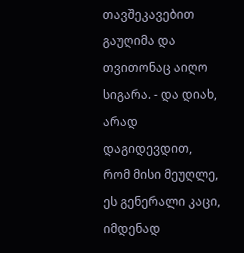თავშეკავებით გაუღიმა და თვითონაც აიღო სიგარა. - და დიახ, არად დაგიდევდით, რომ მისი მეუღლე, ეს გენერალი კაცი, იმდენად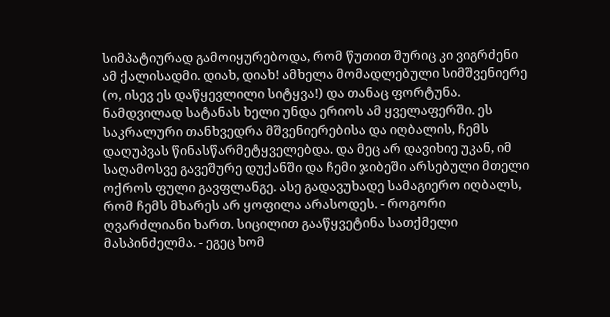სიმპატიურად გამოიყურებოდა, რომ წუთით შურიც კი ვიგრძენი ამ ქალისადმი. დიახ, დიახ! ამხელა მომადლებული სიმშვენიერე (ო, ისევ ეს დაწყევლილი სიტყვა!) და თანაც ფორტუნა. ნამდვილად სატანას ხელი უნდა ერიოს ამ ყველაფერში. ეს საკრალური თანხვედრა მშვენიერებისა და იღბალის, ჩემს დაღუპვას წინასწარმეტყველებდა. და მეც არ დავიხიე უკან, იმ საღამოსვე გავეშურე დუქანში და ჩემი ჯიბეში არსებული მთელი ოქროს ფული გავფლანგე. ასე გადავუხადე სამაგიერო იღბალს, რომ ჩემს მხარეს არ ყოფილა არასოდეს. - როგორი ღვარძლიანი ხართ. სიცილით გააწყვეტინა სათქმელი მასპინძელმა. - ეგეც ხომ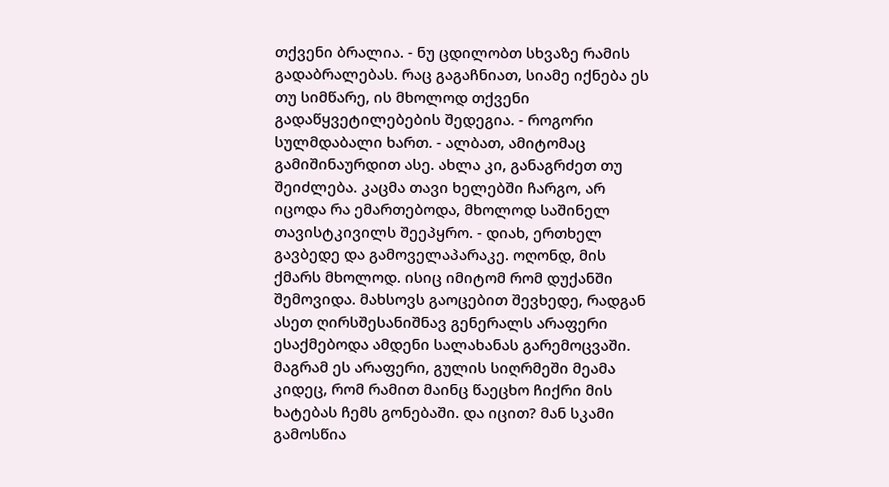თქვენი ბრალია. - ნუ ცდილობთ სხვაზე რამის გადაბრალებას. რაც გაგაჩნიათ, სიამე იქნება ეს თუ სიმწარე, ის მხოლოდ თქვენი გადაწყვეტილებების შედეგია. - როგორი სულმდაბალი ხართ. - ალბათ, ამიტომაც გამიშინაურდით ასე. ახლა კი, განაგრძეთ თუ შეიძლება. კაცმა თავი ხელებში ჩარგო, არ იცოდა რა ემართებოდა, მხოლოდ საშინელ თავისტკივილს შეეპყრო. - დიახ, ერთხელ გავბედე და გამოველაპარაკე. ოღონდ, მის ქმარს მხოლოდ. ისიც იმიტომ რომ დუქანში შემოვიდა. მახსოვს გაოცებით შევხედე, რადგან ასეთ ღირსშესანიშნავ გენერალს არაფერი ესაქმებოდა ამდენი სალახანას გარემოცვაში. მაგრამ ეს არაფერი, გულის სიღრმეში მეამა კიდეც, რომ რამით მაინც წაეცხო ჩიქრი მის ხატებას ჩემს გონებაში. და იცით? მან სკამი გამოსწია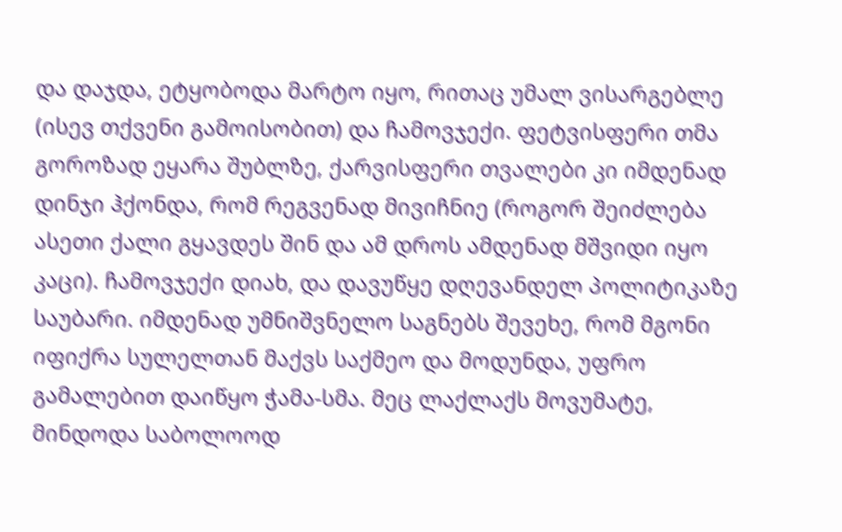და დაჯდა, ეტყობოდა მარტო იყო, რითაც უმალ ვისარგებლე (ისევ თქვენი გამოისობით) და ჩამოვჯექი. ფეტვისფერი თმა გოროზად ეყარა შუბლზე, ქარვისფერი თვალები კი იმდენად დინჯი ჰქონდა, რომ რეგვენად მივიჩნიე (როგორ შეიძლება ასეთი ქალი გყავდეს შინ და ამ დროს ამდენად მშვიდი იყო კაცი). ჩამოვჯექი დიახ, და დავუწყე დღევანდელ პოლიტიკაზე საუბარი. იმდენად უმნიშვნელო საგნებს შევეხე, რომ მგონი იფიქრა სულელთან მაქვს საქმეო და მოდუნდა, უფრო გამალებით დაიწყო ჭამა-სმა. მეც ლაქლაქს მოვუმატე, მინდოდა საბოლოოდ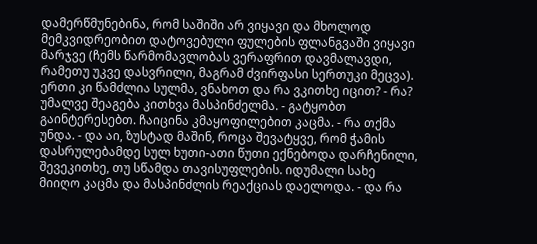დამერწმუნებინა, რომ საშიში არ ვიყავი და მხოლოდ მემკვიდრეობით დატოვებული ფულების ფლანგვაში ვიყავი მარჯვე (ჩემს წარმომავლობას ვერაფრით დავმალავდი, რამეთუ უკვე დასვრილი, მაგრამ ძვირფასი სერთუკი მეცვა). ერთი კი წამძლია სულმა, ვნახოთ და რა ვკითხე იცით? - რა? უმალვე შეაგება კითხვა მასპინძელმა. - გატყობთ გაინტერესებთ. ჩაიცინა კმაყოფილებით კაცმა. - რა თქმა უნდა. - და აი, ზუსტად მაშინ, როცა შევატყვე, რომ ჭამის დასრულებამდე სულ ხუთი-ათი წუთი ექნებოდა დარჩენილი, შევეკითხე, თუ სწამდა თავისუფლების. იდუმალი სახე მიიღო კაცმა და მასპინძლის რეაქციას დაელოდა. - და რა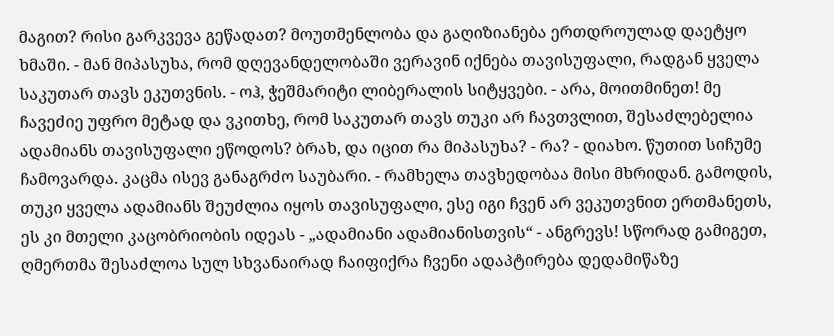მაგით? რისი გარკვევა გეწადათ? მოუთმენლობა და გაღიზიანება ერთდროულად დაეტყო ხმაში. - მან მიპასუხა, რომ დღევანდელობაში ვერავინ იქნება თავისუფალი, რადგან ყველა საკუთარ თავს ეკუთვნის. - ოჰ, ჭეშმარიტი ლიბერალის სიტყვები. - არა, მოითმინეთ! მე ჩავეძიე უფრო მეტად და ვკითხე, რომ საკუთარ თავს თუკი არ ჩავთვლით, შესაძლებელია ადამიანს თავისუფალი ეწოდოს? ბრახ, და იცით რა მიპასუხა? - რა? - დიახო. წუთით სიჩუმე ჩამოვარდა. კაცმა ისევ განაგრძო საუბარი. - რამხელა თავხედობაა მისი მხრიდან. გამოდის, თუკი ყველა ადამიანს შეუძლია იყოს თავისუფალი, ესე იგი ჩვენ არ ვეკუთვნით ერთმანეთს, ეს კი მთელი კაცობრიობის იდეას - „ადამიანი ადამიანისთვის“ - ანგრევს! სწორად გამიგეთ, ღმერთმა შესაძლოა სულ სხვანაირად ჩაიფიქრა ჩვენი ადაპტირება დედამიწაზე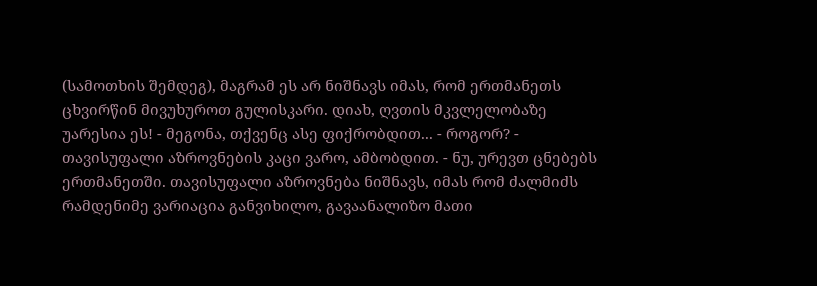(სამოთხის შემდეგ), მაგრამ ეს არ ნიშნავს იმას, რომ ერთმანეთს ცხვირწინ მივუხუროთ გულისკარი. დიახ, ღვთის მკვლელობაზე უარესია ეს! - მეგონა, თქვენც ასე ფიქრობდით... - როგორ? - თავისუფალი აზროვნების კაცი ვარო, ამბობდით. - ნუ, ურევთ ცნებებს ერთმანეთში. თავისუფალი აზროვნება ნიშნავს, იმას რომ ძალმიძს რამდენიმე ვარიაცია განვიხილო, გავაანალიზო მათი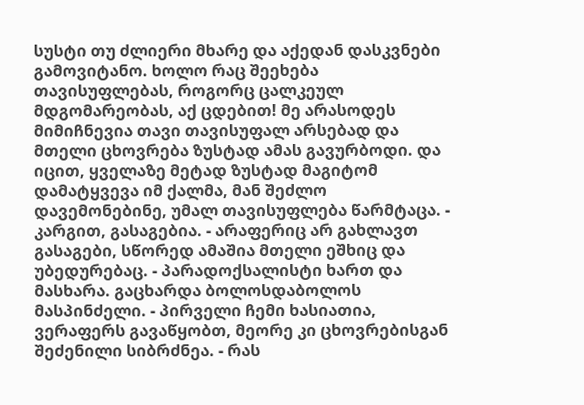სუსტი თუ ძლიერი მხარე და აქედან დასკვნები გამოვიტანო. ხოლო რაც შეეხება თავისუფლებას, როგორც ცალკეულ მდგომარეობას, აქ ცდებით! მე არასოდეს მიმიჩნევია თავი თავისუფალ არსებად და მთელი ცხოვრება ზუსტად ამას გავურბოდი. და იცით, ყველაზე მეტად ზუსტად მაგიტომ დამატყვევა იმ ქალმა, მან შეძლო დავემონებინე, უმალ თავისუფლება წარმტაცა. - კარგით, გასაგებია. - არაფერიც არ გახლავთ გასაგები, სწორედ ამაშია მთელი ეშხიც და უბედურებაც. - პარადოქსალისტი ხართ და მასხარა. გაცხარდა ბოლოსდაბოლოს მასპინძელი. - პირველი ჩემი ხასიათია, ვერაფერს გავაწყობთ, მეორე კი ცხოვრებისგან შეძენილი სიბრძნეა. - რას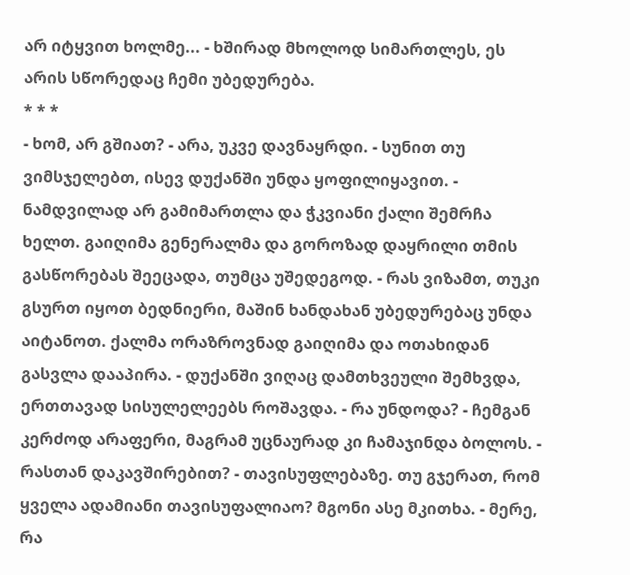არ იტყვით ხოლმე... - ხშირად მხოლოდ სიმართლეს, ეს არის სწორედაც ჩემი უბედურება.
* * *
- ხომ, არ გშიათ? - არა, უკვე დავნაყრდი. - სუნით თუ ვიმსჯელებთ, ისევ დუქანში უნდა ყოფილიყავით. - ნამდვილად არ გამიმართლა და ჭკვიანი ქალი შემრჩა ხელთ. გაიღიმა გენერალმა და გოროზად დაყრილი თმის გასწორებას შეეცადა, თუმცა უშედეგოდ. - რას ვიზამთ, თუკი გსურთ იყოთ ბედნიერი, მაშინ ხანდახან უბედურებაც უნდა აიტანოთ. ქალმა ორაზროვნად გაიღიმა და ოთახიდან გასვლა დააპირა. - დუქანში ვიღაც დამთხვეული შემხვდა, ერთთავად სისულელეებს როშავდა. - რა უნდოდა? - ჩემგან კერძოდ არაფერი, მაგრამ უცნაურად კი ჩამაჯინდა ბოლოს. - რასთან დაკავშირებით? - თავისუფლებაზე. თუ გჯერათ, რომ ყველა ადამიანი თავისუფალიაო? მგონი ასე მკითხა. - მერე, რა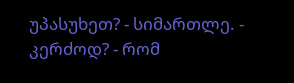უპასუხეთ? - სიმართლე. - კერძოდ? - რომ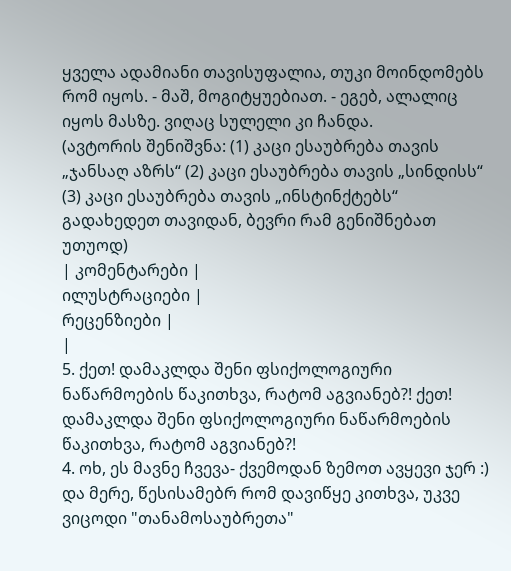ყველა ადამიანი თავისუფალია, თუკი მოინდომებს რომ იყოს. - მაშ, მოგიტყუებიათ. - ეგებ, ალალიც იყოს მასზე. ვიღაც სულელი კი ჩანდა.
(ავტორის შენიშვნა: (1) კაცი ესაუბრება თავის „ჯანსაღ აზრს“ (2) კაცი ესაუბრება თავის „სინდისს“ (3) კაცი ესაუბრება თავის „ინსტინქტებს“
გადახედეთ თავიდან, ბევრი რამ გენიშნებათ უთუოდ)
| კომენტარები |
ილუსტრაციები |
რეცენზიები |
|
5. ქეთ! დამაკლდა შენი ფსიქოლოგიური ნაწარმოების წაკითხვა, რატომ აგვიანებ?! ქეთ! დამაკლდა შენი ფსიქოლოგიური ნაწარმოების წაკითხვა, რატომ აგვიანებ?!
4. ოხ, ეს მავნე ჩვევა- ქვემოდან ზემოთ ავყევი ჯერ :) და მერე, წესისამებრ რომ დავიწყე კითხვა, უკვე ვიცოდი "თანამოსაუბრეთა"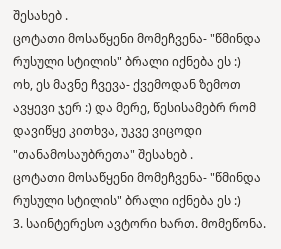შესახებ .
ცოტათი მოსაწყენი მომეჩვენა- "წმინდა რუსული სტილის" ბრალი იქნება ეს :)
ოხ, ეს მავნე ჩვევა- ქვემოდან ზემოთ ავყევი ჯერ :) და მერე, წესისამებრ რომ დავიწყე კითხვა, უკვე ვიცოდი "თანამოსაუბრეთა" შესახებ .
ცოტათი მოსაწყენი მომეჩვენა- "წმინდა რუსული სტილის" ბრალი იქნება ეს :)
3. საინტერესო ავტორი ხართ. მომეწონა.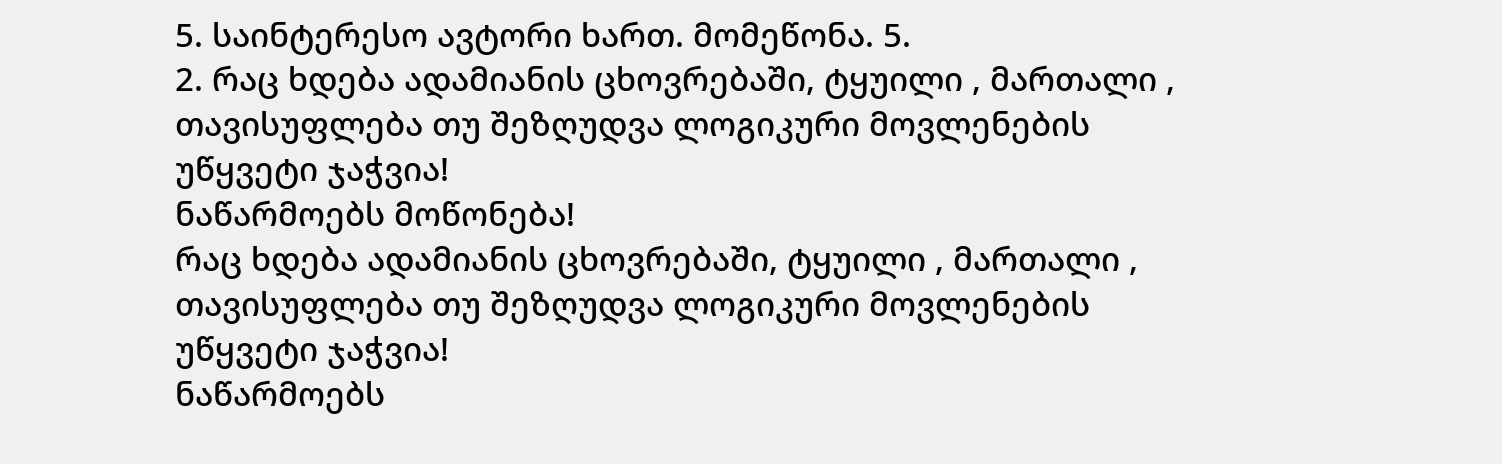5. საინტერესო ავტორი ხართ. მომეწონა. 5.
2. რაც ხდება ადამიანის ცხოვრებაში, ტყუილი , მართალი , თავისუფლება თუ შეზღუდვა ლოგიკური მოვლენების უწყვეტი ჯაჭვია!
ნაწარმოებს მოწონება!
რაც ხდება ადამიანის ცხოვრებაში, ტყუილი , მართალი , თავისუფლება თუ შეზღუდვა ლოგიკური მოვლენების უწყვეტი ჯაჭვია!
ნაწარმოებს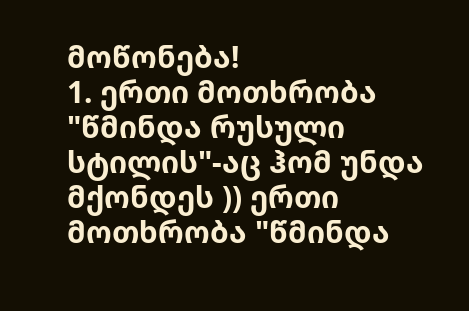მოწონება!
1. ერთი მოთხრობა "წმინდა რუსული სტილის"-აც ჰომ უნდა მქონდეს )) ერთი მოთხრობა "წმინდა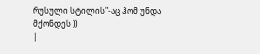რუსული სტილის"-აც ჰომ უნდა მქონდეს ))
|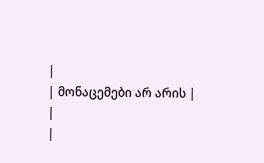|
| მონაცემები არ არის |
|
|